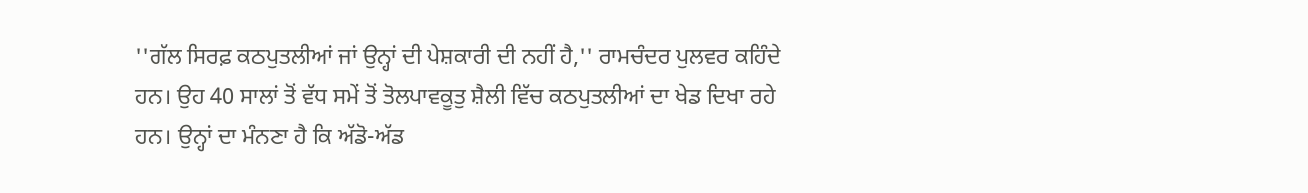''ਗੱਲ ਸਿਰਫ਼ ਕਠਪੁਤਲੀਆਂ ਜਾਂ ਉਨ੍ਹਾਂ ਦੀ ਪੇਸ਼ਕਾਰੀ ਦੀ ਨਹੀਂ ਹੈ,'' ਰਾਮਚੰਦਰ ਪੁਲਵਰ ਕਹਿੰਦੇ ਹਨ। ਉਹ 40 ਸਾਲਾਂ ਤੋਂ ਵੱਧ ਸਮੇਂ ਤੋਂ ਤੋਲਪਾਵਕੂਤੁ ਸ਼ੈਲੀ ਵਿੱਚ ਕਠਪੁਤਲੀਆਂ ਦਾ ਖੇਡ ਦਿਖਾ ਰਹੇ ਹਨ। ਉਨ੍ਹਾਂ ਦਾ ਮੰਨਣਾ ਹੈ ਕਿ ਅੱਡੋ-ਅੱਡ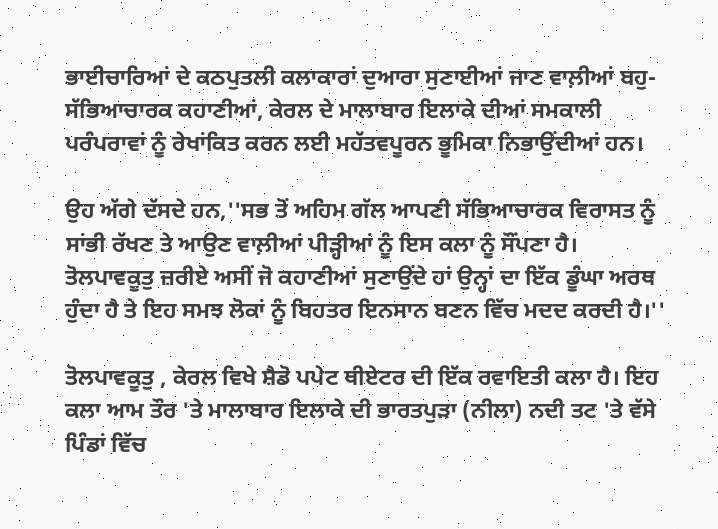ਭਾਈਚਾਰਿਆਂ ਦੇ ਕਠਪੁਤਲੀ ਕਲਾਕਾਰਾਂ ਦੁਆਰਾ ਸੁਣਾਈਆਂ ਜਾਣ ਵਾਲ਼ੀਆਂ ਬਹੁ-ਸੱਭਿਆਚਾਰਕ ਕਹਾਣੀਆਂ, ਕੇਰਲ ਦੇ ਮਾਲਾਬਾਰ ਇਲਾਕੇ ਦੀਆਂ ਸਮਕਾਲੀ ਪਰੰਪਰਾਵਾਂ ਨੂੰ ਰੇਖਾਂਕਿਤ ਕਰਨ ਲਈ ਮਹੱਤਵਪੂਰਨ ਭੂਮਿਕਾ ਨਿਭਾਉਂਦੀਆਂ ਹਨ।

ਉਹ ਅੱਗੇ ਦੱਸਦੇ ਹਨ,''ਸਭ ਤੋਂ ਅਹਿਮ ਗੱਲ ਆਪਣੀ ਸੱਭਿਆਚਾਰਕ ਵਿਰਾਸਤ ਨੂੰ ਸਾਂਭੀ ਰੱਖਣ ਤੇ ਆਉਣ ਵਾਲ਼ੀਆਂ ਪੀੜ੍ਹੀਆਂ ਨੂੰ ਇਸ ਕਲਾ ਨੂੰ ਸੌਂਪਣਾ ਹੈ। ਤੋਲਪਾਵਕੂਤੁ ਜ਼ਰੀਏ ਅਸੀਂ ਜੋ ਕਹਾਣੀਆਂ ਸੁਣਾਉਂਦੇ ਹਾਂ ਉਨ੍ਹਾਂ ਦਾ ਇੱਕ ਡੂੰਘਾ ਅਰਥ ਹੁੰਦਾ ਹੈ ਤੇ ਇਹ ਸਮਝ ਲੋਕਾਂ ਨੂੰ ਬਿਹਤਰ ਇਨਸਾਨ ਬਣਨ ਵਿੱਚ ਮਦਦ ਕਰਦੀ ਹੈ।''

ਤੋਲਪਾਵਕੂਤੁ , ਕੇਰਲ ਵਿਖੇ ਸ਼ੈਡੋ ਪਪੇਟ ਥੀਏਟਰ ਦੀ ਇੱਕ ਰਵਾਇਤੀ ਕਲਾ ਹੈ। ਇਹ ਕਲਾ ਆਮ ਤੌਰ 'ਤੇ ਮਾਲਾਬਾਰ ਇਲਾਕੇ ਦੀ ਭਾਰਤਪੁੜਾ (ਨੀਲਾ) ਨਦੀ ਤਟ 'ਤੇ ਵੱਸੇ ਪਿੰਡਾਂ ਵਿੱਚ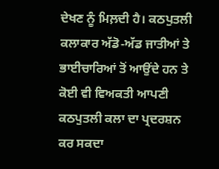ਦੇਖਣ ਨੂੰ ਮਿਲ਼ਦੀ ਹੈ। ਕਠਪੁਤਲੀ ਕਲਾਕਾਰ ਅੱਡੋ-ਅੱਡ ਜਾਤੀਆਂ ਤੇ ਭਾਈਚਾਰਿਆਂ ਤੋਂ ਆਉਂਦੇ ਹਨ ਤੇ ਕੋਈ ਵੀ ਵਿਅਕਤੀ ਆਪਣੀ ਕਠਪੁਤਲੀ ਕਲਾ ਦਾ ਪ੍ਰਦਰਸ਼ਨ ਕਰ ਸਕਦਾ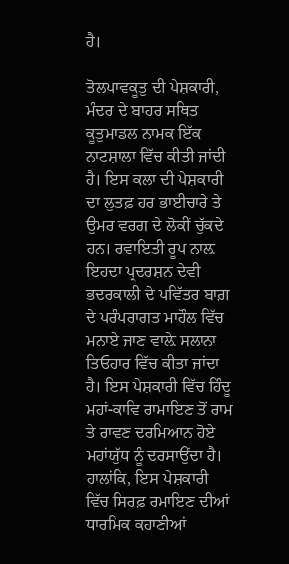ਹੈ।

ਤੋਲਪਾਵਕੂਤੁ ਦੀ ਪੇਸ਼ਕਾਰੀ, ਮੰਦਰ ਦੇ ਬਾਹਰ ਸਥਿਤ ਕੂਤੁਮਾਡਲ ਨਾਮਕ ਇੱਕ ਨਾਟਸ਼ਾਲਾ ਵਿੱਚ ਕੀਤੀ ਜਾਂਦੀ ਹੈ। ਇਸ ਕਲਾ ਦੀ ਪੇਸ਼ਕਾਰੀ ਦਾ ਲੁਤਫ਼ ਹਰ ਭਾਈਚਾਰੇ ਤੇ ਉਮਰ ਵਰਗ ਦੇ ਲੋਕੀਂ ਚੁੱਕਦੇ ਹਨ। ਰਵਾਇਤੀ ਰੂਪ ਨਾਲ਼ ਇਹਦਾ ਪ੍ਰਦਰਸ਼ਨ ਦੇਵੀ ਭਦਰਕਾਲੀ ਦੇ ਪਵਿੱਤਰ ਬਾਗ਼ ਦੇ ਪਰੰਪਰਾਗਤ ਮਾਹੌਲ ਵਿੱਚ ਮਨਾਏ ਜਾਣ ਵਾਲ਼ੇ ਸਲਾਨਾ ਤਿਓਹਾਰ ਵਿੱਚ ਕੀਤਾ ਜਾਂਦਾ ਹੈ। ਇਸ ਪੇਸ਼ਕਾਰੀ ਵਿੱਚ ਹਿੰਦੂ ਮਹਾਂ-ਕਾਵਿ ਰਾਮਾਇਣ ਤੋਂ ਰਾਮ ਤੇ ਰਾਵਣ ਦਰਮਿਆਨ ਹੋਏ ਮਹਾਂਯੁੱਧ ਨੂੰ ਦਰਸਾਉਂਦਾ ਹੈ। ਹਾਲਾਂਕਿ, ਇਸ ਪੇਸ਼ਕਾਰੀ ਵਿੱਚ ਸਿਰਫ਼ ਰਮਾਇਣ ਦੀਆਂ ਧਾਰਮਿਕ ਕਹਾਣੀਆਂ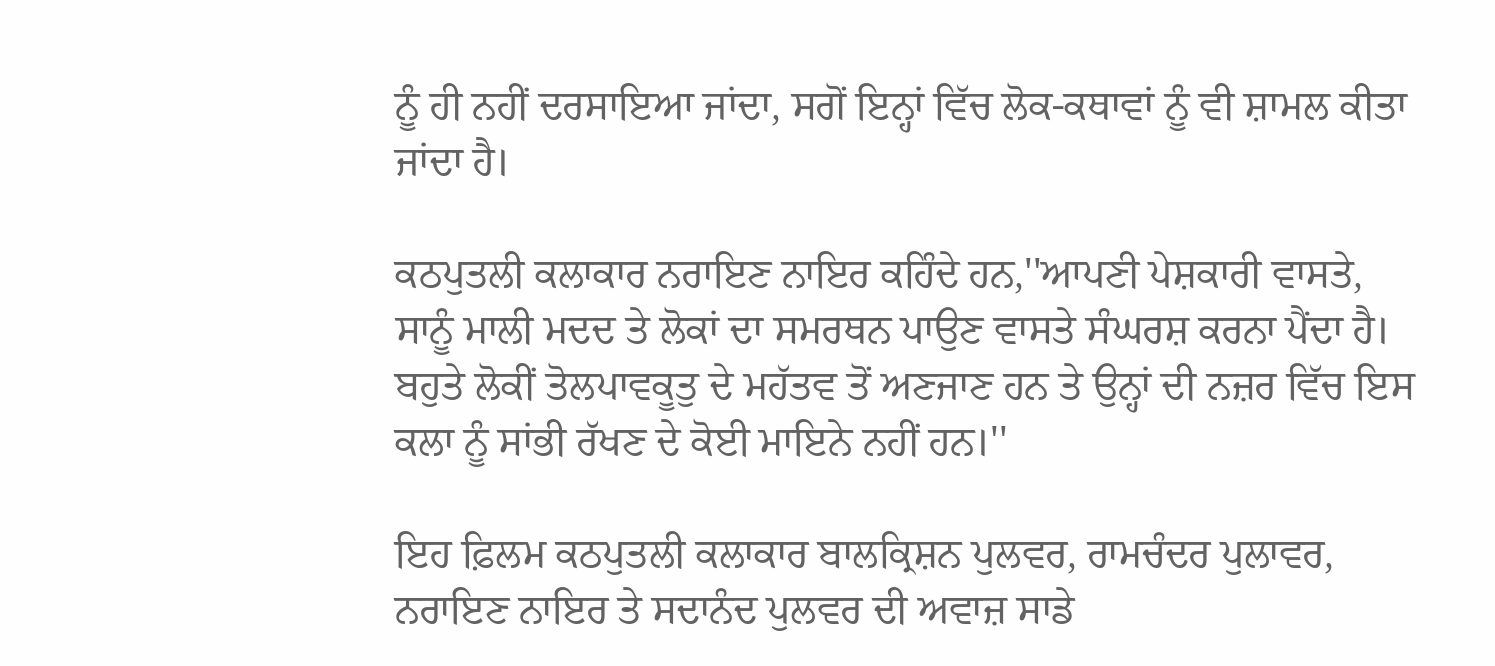ਨੂੰ ਹੀ ਨਹੀਂ ਦਰਸਾਇਆ ਜਾਂਦਾ, ਸਗੋਂ ਇਨ੍ਹਾਂ ਵਿੱਚ ਲੋਕ-ਕਥਾਵਾਂ ਨੂੰ ਵੀ ਸ਼ਾਮਲ ਕੀਤਾ ਜਾਂਦਾ ਹੈ।

ਕਠਪੁਤਲੀ ਕਲਾਕਾਰ ਨਰਾਇਣ ਨਾਇਰ ਕਹਿੰਦੇ ਹਨ,''ਆਪਣੀ ਪੇਸ਼ਕਾਰੀ ਵਾਸਤੇ, ਸਾਨੂੰ ਮਾਲੀ ਮਦਦ ਤੇ ਲੋਕਾਂ ਦਾ ਸਮਰਥਨ ਪਾਉਣ ਵਾਸਤੇ ਸੰਘਰਸ਼ ਕਰਨਾ ਪੈਂਦਾ ਹੈ। ਬਹੁਤੇ ਲੋਕੀਂ ਤੋਲਪਾਵਕੂਤੁ ਦੇ ਮਹੱਤਵ ਤੋਂ ਅਣਜਾਣ ਹਨ ਤੇ ਉਨ੍ਹਾਂ ਦੀ ਨਜ਼ਰ ਵਿੱਚ ਇਸ ਕਲਾ ਨੂੰ ਸਾਂਭੀ ਰੱਖਣ ਦੇ ਕੋਈ ਮਾਇਨੇ ਨਹੀਂ ਹਨ।''

ਇਹ ਫ਼ਿਲਮ ਕਠਪੁਤਲੀ ਕਲਾਕਾਰ ਬਾਲਕ੍ਰਿਸ਼ਨ ਪੁਲਵਰ, ਰਾਮਚੰਦਰ ਪੁਲਾਵਰ, ਨਰਾਇਣ ਨਾਇਰ ਤੇ ਸਦਾਨੰਦ ਪੁਲਵਰ ਦੀ ਅਵਾਜ਼ ਸਾਡੇ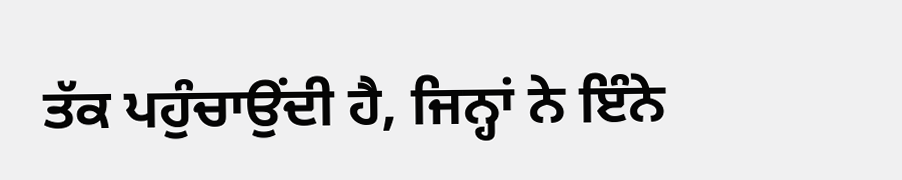ਤੱਕ ਪਹੁੰਚਾਉਂਦੀ ਹੈ, ਜਿਨ੍ਹਾਂ ਨੇ ਇੰਨੇ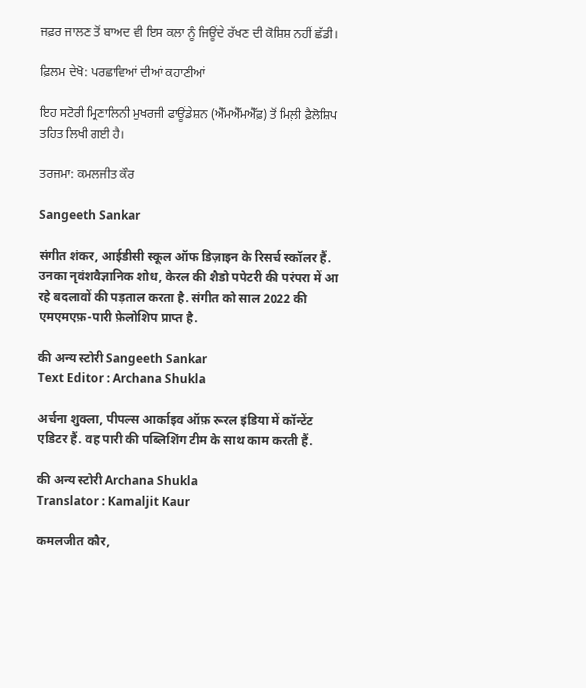ਜਫ਼ਰ ਜਾਲਣ ਤੋਂ ਬਾਅਦ ਵੀ ਇਸ ਕਲਾ ਨੂੰ ਜਿਊਂਦੇ ਰੱਖਣ ਦੀ ਕੋਸ਼ਿਸ਼ ਨਹੀਂ ਛੱਡੀ।

ਫ਼ਿਲਮ ਦੇਖੋ: ਪਰਛਾਵਿਆਂ ਦੀਆਂ ਕਹਾਣੀਆਂ

ਇਹ ਸਟੋਰੀ ਮ੍ਰਿਣਾਲਿਨੀ ਮੁਖਰਜੀ ਫਾਊਂਡੇਸ਼ਨ (ਐੱਮਐੱਮਐੱਫ਼) ਤੋਂ ਮਿਲ਼ੀ ਫ਼ੈਲੋਸ਼ਿਪ ਤਹਿਤ ਲਿਖੀ ਗਈ ਹੈ।

ਤਰਜਮਾ: ਕਮਲਜੀਤ ਕੌਰ

Sangeeth Sankar

संगीत शंकर, आईडीसी स्कूल ऑफ डिज़ाइन के रिसर्च स्कॉलर हैं. उनका नृवंशवैज्ञानिक शोध, केरल की शैडो पपेटरी की परंपरा में आ रहे बदलावों की पड़ताल करता है. संगीत को साल 2022 की एमएमएफ़-पारी फ़ेलोशिप प्राप्त है.

की अन्य स्टोरी Sangeeth Sankar
Text Editor : Archana Shukla

अर्चना शुक्ला, पीपल्स आर्काइव ऑफ़ रूरल इंडिया में कॉन्टेंट एडिटर हैं. वह पारी की पब्लिशिंग टीम के साथ काम करती हैं.

की अन्य स्टोरी Archana Shukla
Translator : Kamaljit Kaur

कमलजीत कौर,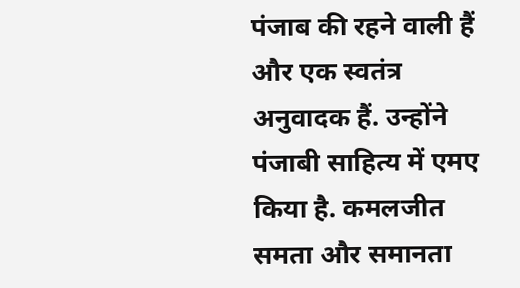पंजाब की रहने वाली हैं और एक स्वतंत्र अनुवादक हैं. उन्होंने पंजाबी साहित्य में एमए किया है. कमलजीत समता और समानता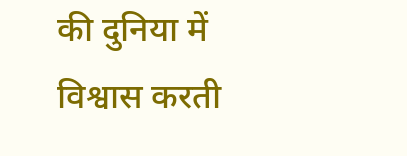की दुनिया में विश्वास करती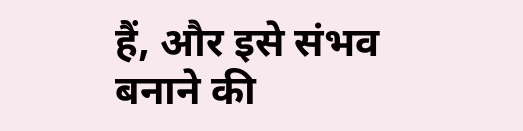हैं, और इसे संभव बनाने की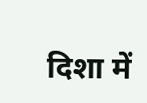दिशा में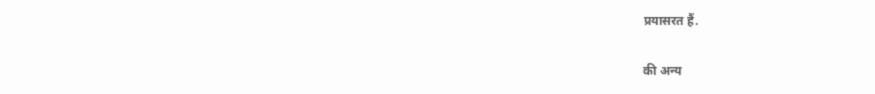प्रयासरत हैं.

की अन्य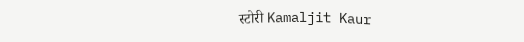स्टोरी Kamaljit Kaur